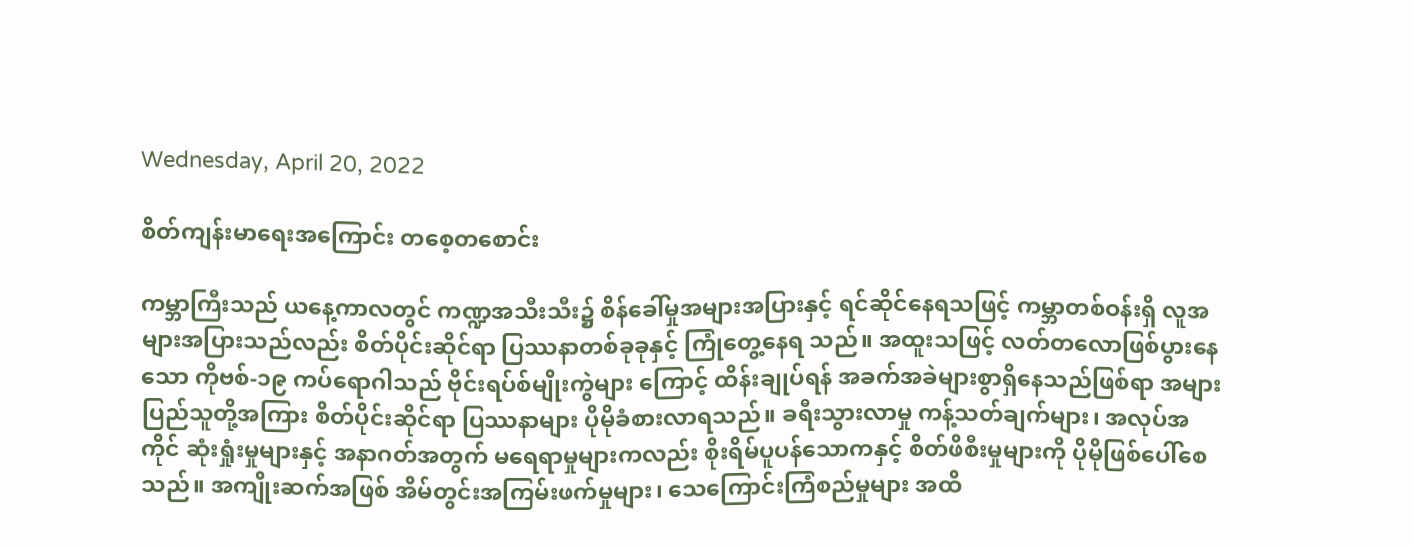Wednesday, April 20, 2022

စိတ်ကျန်းမာရေးအကြောင်း တစေ့တစောင်း

ကမ္ဘာကြီးသည် ယနေ့ကာလတွင် ကဏ္ဍအသီးသီး၌ စိန်ခေါ်မှုအများအပြားနှင့် ရင်ဆိုင်နေရသဖြင့် ကမ္ဘာတစ်ဝန်းရှိ လူအများအပြားသည်လည်း စိတ်ပိုင်းဆိုင်ရာ ပြဿနာတစ်ခုခုနှင့် ကြုံတွေ့နေရ သည်။ အထူးသဖြင့် လတ်တလောဖြစ်ပွားနေသော ကိုဗစ်-၁၉ ကပ်ရောဂါသည် ဗိုင်းရပ်စ်မျိုးကွဲများ ကြောင့် ထိန်းချုပ်ရန် အခက်အခဲများစွာရှိနေသည်ဖြစ်ရာ အများပြည်သူတို့အကြား စိတ်ပိုင်းဆိုင်ရာ ပြဿနာများ ပိုမိုခံစားလာရသည်။ ခရီးသွားလာမှု ကန့်သတ်ချက်များ၊ အလုပ်အကိုင် ဆုံးရှုံးမှုများနှင့် အနာဂတ်အတွက် မရေရာမှုများကလည်း စိုးရိမ်ပူပန်သောကနှင့် စိတ်ဖိစီးမှုများကို ပိုမိုဖြစ်ပေါ်စေသည်။ အကျိုးဆက်အဖြစ် အိမ်တွင်းအကြမ်းဖက်မှုများ၊ သေကြောင်းကြံစည်မှုများ အထိ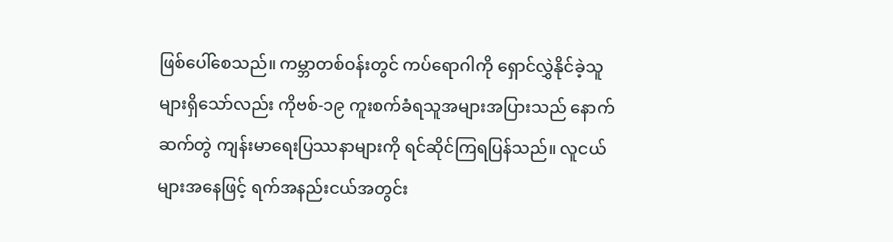ဖြစ်ပေါ်စေသည်။ ကမ္ဘာတစ်ဝန်းတွင် ကပ်ရောဂါကို ရှောင်လွှဲနိုင်ခဲ့သူများရှိသော်လည်း ကိုဗစ်-၁၉ ကူးစက်ခံရသူအများအပြားသည် နောက်ဆက်တွဲ ကျန်းမာရေးပြဿနာများကို ရင်ဆိုင်ကြရပြန်သည်။ လူငယ်များအနေဖြင့် ရက်အနည်းငယ်အတွင်း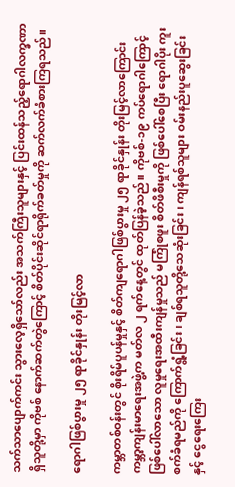သက်သာပျောက်ကင်း သွားလေ့ရှိသော်လည်း အသက်ကြီးသူများနှင့် ပြင်းထန်သည့်ရောဂါလက္ခဏာရှိသူတို့မှာ ကိုဗစ် နောက်ဆက်တွဲကြောင့် စိတ်ပိုင်းဆိုင်ရာရိုက်ခတ်မှုကို ဆက်လက်ခံစားကြရသည်။

ရောဂါဖြစ်ပွားမှု ၂၅ ရာခိုင်နှုန်း တိုးမြင့်လာ

ကမ္ဘာတစ်ဝန်းတွင် စိုးရိမ်ပူပန်မှုနှင့် စိတ်ကျရောဂါဖြစ်ပွားမှု ၂၅ ရာခိုင်နှုန်း တိုးမြင့်လာကြောင်း ကမ္ဘာ့ကျန်းမာရေးအဖွဲ့က မတ်လ ၂ ရက်နေ့တွင် ထုတ်ပြန်ခဲ့သည်။ ကိုဗစ်-၁၉ ကပ်ရောဂါကြောင့် ဖြစ်ပေါ်လာသော လူမှုရေးအထီးကျန်မှုသည် မကြုံစဖူး စိတ်ဖိစီးမှုကို ဖြစ်ပေါ်စေပြီး ရောဂါပိုး ကူးစက်ခံရမည်ကို ကြောက်ရွံ့ခြင်း၊ ချစ်ရသူတို့သေဆုံးခြင်း၊ ကျန်ရစ်သူများ ဝမ်းနည်းပူဆွေးခြင်းနှင့် ငွေရေးကြေး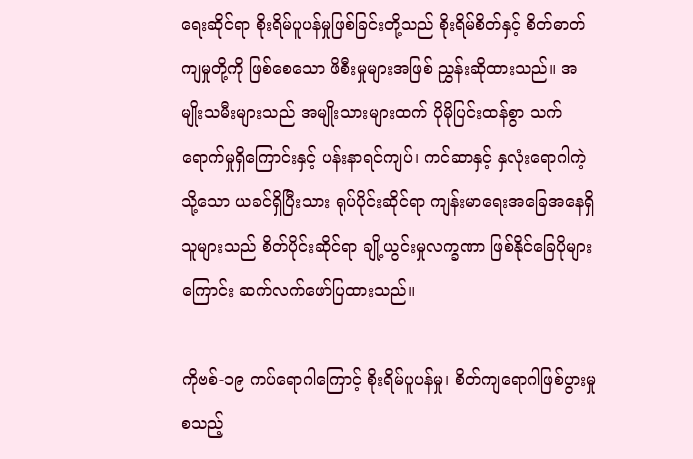ရေးဆိုင်ရာ စိုးရိမ်ပူပန်မှုဖြစ်ခြင်းတို့သည် စိုးရိမ်စိတ်နှင့် စိတ်ဓာတ်ကျမှုတို့ကို ဖြစ်စေသော ဖိစီးမှုများအဖြစ် ညွှန်းဆိုထားသည်။ အမျိုးသမီးများသည် အမျိုးသားများထက် ပိုမိုပြင်းထန်စွာ သက်ရောက်မှုရှိကြောင်းနှင့် ပန်းနာရင်ကျပ်၊ ကင်ဆာနှင့် နှလုံးရောဂါကဲ့သို့သော ယခင်ရှိပြီးသား ရုပ်ပိုင်းဆိုင်ရာ ကျန်းမာရေးအခြေအနေရှိသူများသည် စိတ်ပိုင်းဆိုင်ရာ ချို့ယွင်းမှုလက္ခဏာ ဖြစ်နိုင်ခြေပိုများကြောင်း ဆက်လက်ဖော်ပြထားသည်။

ကိုဗစ်-၁၉ ကပ်ရောဂါကြောင့် စိုးရိမ်ပူပန်မှု၊ စိတ်ကျရောဂါဖြစ်ပွားမှုစသည့်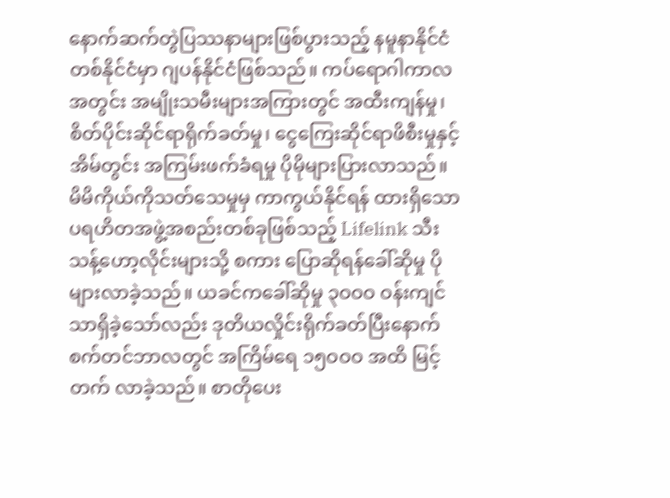နောက်ဆက်တွဲပြဿနာများဖြစ်ပွားသည့် နမူနာနိုင်ငံတစ်နိုင်ငံမှာ ဂျပန်နိုင်ငံဖြစ်သည်။ ကပ်ရောဂါကာလအတွင်း အမျိုးသမီးများအကြားတွင် အထီးကျန်မှု၊ စိတ်ပိုင်းဆိုင်ရာရိုက်ခတ်မှု၊ ငွေကြေးဆိုင်ရာဖိစီးမှုနှင့် အိမ်တွင်း အကြမ်းဖက်ခံရမှု ပိုမိုများပြားလာသည်။ မိမိကိုယ်ကိုသတ်သေမှုမှ ကာကွယ်နိုင်ရန် ထားရှိသော ပရဟိတအဖွဲ့အစည်းတစ်ခုဖြစ်သည့် Lifelink သီးသန့်ဟော့လိုင်းများသို့ စကား ပြောဆိုရန်ခေါ်ဆိုမှု ပိုများလာခဲ့သည်။ ယခင်ကခေါ်ဆိုမှု ၃ဝဝဝ ဝန်းကျင်သာရှိခဲ့သော်လည်း ဒုတိယလှိုင်းရိုက်ခတ်ပြီးနောက် စက်တင်ဘာလတွင် အကြိမ်ရေ ၁၅ဝဝဝ အထိ မြင့်တက် လာခဲ့သည်။ စာတိုပေး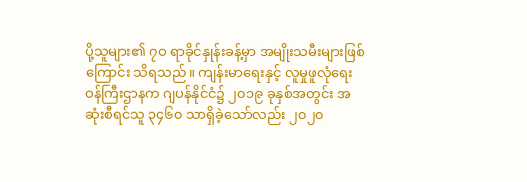ပို့သူများ၏ ၇ဝ ရာခိုင်နှုန်းခန့်မှာ အမျိုးသမီးများဖြစ်ကြောင်း သိရသည်။ ကျန်းမာရေးနှင့် လူမှုဖူလုံရေးဝန်ကြီးဌာနက ဂျပန်နိုင်ငံ၌ ၂၀၁၉ ခုနှစ်အတွင်း အဆုံးစီရင်သူ ၃၄၆၀ သာရှိခဲ့သော်လည်း ၂၀၂၀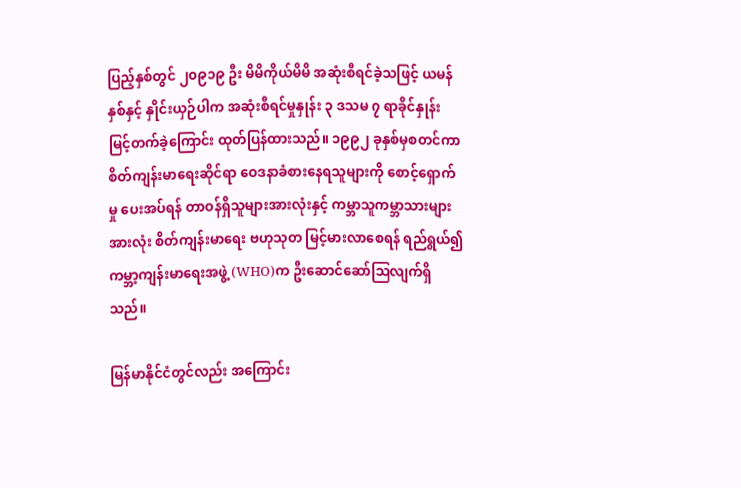ပြည့်နှစ်တွင် ၂၀၉၁၉ ဦး မိမိကိုယ်မိမိ အဆုံးစီရင်ခဲ့သဖြင့် ယမန်နှစ်နှင့် နှိုင်းယှဉ်ပါက အဆုံးစီရင်မှုနှုန်း ၃ ဒသမ ၇ ရာခိုင်နှုန်း မြင့်တက်ခဲ့ကြောင်း ထုတ်ပြန်ထားသည်။ ၁၉၉၂ ခုနှစ်မှစတင်ကာ စိတ်ကျန်းမာရေးဆိုင်ရာ ဝေဒနာခံစားနေရသူများကို စောင့်ရှောက်မှု ပေးအပ်ရန် တာဝန်ရှိသူများအားလုံးနှင့် ကမ္ဘာသူကမ္ဘာသားများအားလုံး စိတ်ကျန်းမာရေး ဗဟုသုတ မြင့်မားလာစေရန် ရည်ရွယ်၍ ကမ္ဘာ့ကျန်းမာရေးအဖွဲ့ (WHO)က ဦးဆောင်ဆော်ဩလျက်ရှိသည်။

မြန်မာနိုင်ငံတွင်လည်း အကြောင်း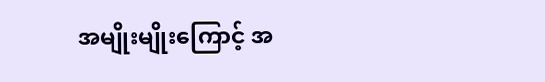အမျိုးမျိုးကြောင့် အ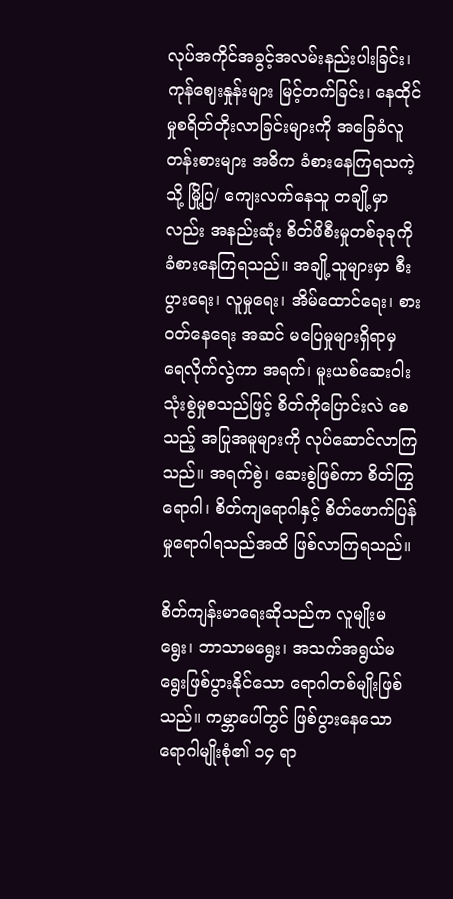လုပ်အကိုင်အခွင့်အလမ်းနည်းပါးခြင်း၊ ကုန်ဈေးနှုန်းများ မြင့်တက်ခြင်း၊ နေထိုင်မှုစရိတ်တိုးလာခြင်းများကို အခြေခံလူတန်းစားများ အဓိက ခံစားနေကြရသကဲ့သို့ မြို့ပြ/ ကျေးလက်နေသူ တချို့မှာလည်း အနည်းဆုံး စိတ်ဖိစီးမှုတစ်ခုခုကို ခံစားနေကြရသည်။ အချို့သူများမှာ စီးပွားရေး၊ လူမှုရေး၊ အိမ်ထောင်ရေး၊ စားဝတ်နေရေး အဆင် မပြေမှုများရှိရာမှ ရေလိုက်လွဲကာ အရက်၊ မူးယစ်ဆေးဝါးသုံးစွဲမှုစသည်ဖြင့် စိတ်ကိုပြောင်းလဲ စေသည့် အပြုအမူများကို လုပ်ဆောင်လာကြသည်။ အရက်စွဲ၊ ဆေးစွဲဖြစ်ကာ စိတ်ကြွရောဂါ၊ စိတ်ကျရောဂါနှင့် စိတ်ဖောက်ပြန်မှုရောဂါရသည်အထိ ဖြစ်လာကြရသည်။

စိတ်ကျန်းမာရေးဆိုသည်က လူမျိုးမရွေး၊ ဘာသာမရွေး၊ အသက်အရွယ်မရွေးဖြစ်ပွားနိုင်သော ရောဂါတစ်မျိုးဖြစ်သည်။ ကမ္ဘာပေါ်တွင် ဖြစ်ပွားနေသော ရောဂါမျိုးစုံ၏ ၁၄ ရာ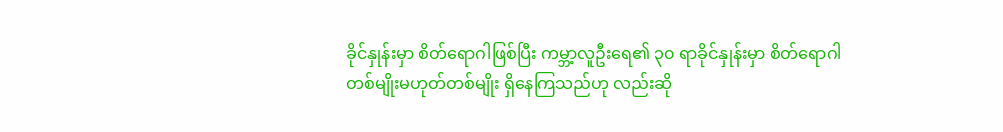ခိုင်နှုန်းမှာ စိတ်ရောဂါဖြစ်ပြီး ကမ္ဘာ့လူဦးရေ၏ ၃၀ ရာခိုင်နှုန်းမှာ စိတ်ရောဂါတစ်မျိုးမဟုတ်တစ်မျိုး ရှိနေကြသည်ဟု လည်းဆို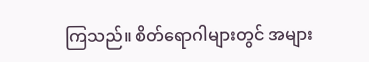ကြသည်။ စိတ်ရောဂါများတွင် အများ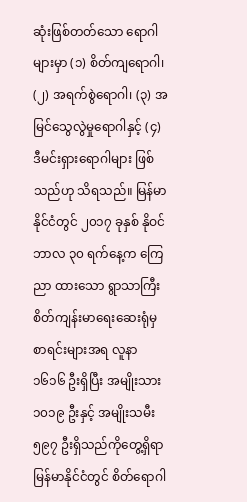ဆုံးဖြစ်တတ်သော ရောဂါများမှာ (၁) စိတ်ကျရောဂါ၊ (၂) အရက်စွဲရောဂါ၊ (၃) အမြင်သွေလွဲမှုရောဂါနှင့် (၄) ဒီမင်းရှားရောဂါများ ဖြစ်သည်ဟု သိရသည်။ မြန်မာနိုင်ငံတွင် ၂၀၁၇ ခုနှစ် နိုဝင်ဘာလ ၃၀ ရက်နေ့က ကြေညာ ထားသော ရွာသာကြီးစိတ်ကျန်းမာရေးဆေးရုံမှ စာရင်းများအရ လူနာ ၁၆၁၆ ဦးရှိပြီး အမျိုးသား ၁၀၁၉ ဦးနှင့် အမျိုးသမီး ၅၉၇ ဦးရှိသည်ကိုတွေ့ရှိရာ မြန်မာနိုင်ငံတွင် စိတ်ရောဂါ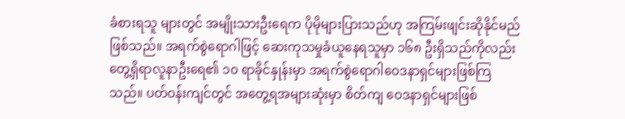ခံစားရသူ များတွင် အမျိုးသားဦးရေက ပိုမိုများပြားသည်ဟု အကြမ်းဖျင်းဆိုနိုင်မည်ဖြစ်သည်။ အရက်စွဲရောဂါဖြင့် ဆေးကုသမှုခံယူနေရသူမှာ ၁၆၈ ဦးရှိသည်ကိုလည်း တွေ့ရှိရာလူနာဦးရေ၏ ၁၀ ရာခိုင်နှုန်းမှာ အရက်စွဲရောဂါဝေဒနာရှင်များဖြစ်ကြသည်။ ပတ်ဝန်းကျင်တွင် အတွေ့ရအများဆုံးမှာ စိတ်ကျ ဝေဒနာရှင်များဖြစ်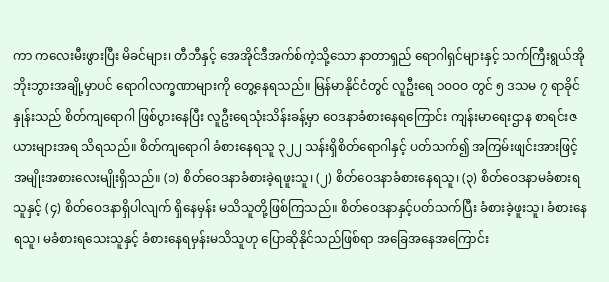ကာ ကလေးမီးဖွားပြီး မိခင်များ၊ တီဘီနှင့် အေအိုင်ဒီအက်စ်ကဲ့သို့သော နာတာရှည် ရောဂါရှင်များနှင့် သက်ကြီးရွယ်အို ဘိုးဘွားအချို့မှာပင် ရောဂါလက္ခဏာများကို တွေ့နေရသည်။ မြန်မာနိုင်ငံတွင် လူဦးရေ ၁ဝဝဝ တွင် ၅ ဒသမ ၇ ရာခိုင်နှုန်းသည် စိတ်ကျရောဂါ ဖြစ်ပွားနေပြီး လူဦးရေသုံးသိန်းခန့်မှာ ဝေဒနာခံစားနေရကြောင်း ကျန်းမာရေးဌာန စာရင်းဇယားများအရ သိရသည်။ စိတ်ကျရောဂါ ခံစားနေရသူ ၃၂၂ သန်းရှိစိတ်ရောဂါနှင့် ပတ်သက်၍ အကြမ်းဖျင်းအားဖြင့် အမျိုးအစားလေးမျိုးရှိသည်။ (၁) စိတ်ဝေဒနာခံစားခဲ့ရဖူးသူ၊ (၂) စိတ်ဝေဒနာခံစားနေရသူ၊ (၃) စိတ်ဝေဒနာမခံစားရသူနှင့် (၄) စိတ်ဝေဒနာရှိပါလျက် ရှိနေမှန်း မသိသူတို့ဖြစ်ကြသည်။ စိတ်ဝေဒနာနှင့်ပတ်သက်ပြီး ခံစားခဲ့ဖူးသူ၊ ခံစားနေရသူ၊ မခံစားရသေးသူနှင့် ခံစားနေရမှန်းမသိသူဟု ပြောဆိုနိုင်သည်ဖြစ်ရာ အခြေအနေအကြောင်း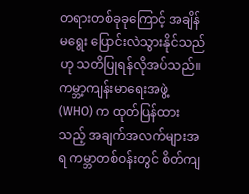တရားတစ်ခုခုကြောင့် အချိန်မရွေး ပြောင်းလဲသွားနိုင်သည်ဟု သတိပြုရန်လိုအပ်သည်။ ကမ္ဘာ့ကျန်းမာရေးအဖွဲ့ (WHO) က ထုတ်ပြန်ထားသည့် အချက်အလက်များအရ ကမ္ဘာတစ်ဝန်းတွင် စိတ်ကျ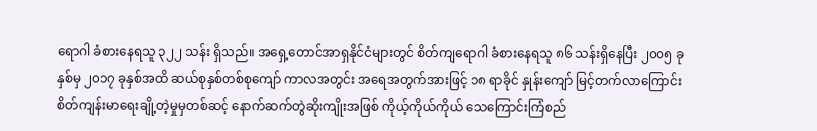ရောဂါ ခံစားနေရသူ ၃၂၂ သန်း ရှိသည်။ အရှေ့တောင်အာရှနိုင်ငံများတွင် စိတ်ကျရောဂါ ခံစားနေရသူ ၈၆ သန်းရှိနေပြီး ၂၀၀၅ ခုနှစ်မှ ၂၀၁၇ ခုနှစ်အထိ ဆယ်စုနှစ်တစ်စုကျော် ကာလအတွင်း အရေအတွက်အားဖြင့် ၁၈ ရာခိုင် နှုန်းကျော် မြင့်တက်လာကြောင်း စိတ်ကျန်းမာရေးချို့တဲ့မှုမှတစ်ဆင့် နောက်ဆက်တွဲဆိုးကျိုးအဖြစ် ကိုယ့်ကိုယ်ကိုယ် သေကြောင်းကြံစည်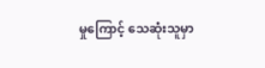မှုကြောင့် သေဆုံးသူမှာ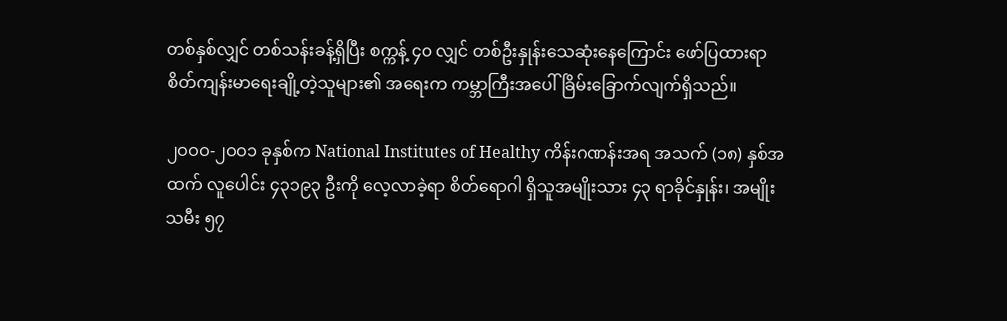တစ်နှစ်လျှင် တစ်သန်းခန့်ရှိပြီး စက္ကန့် ၄၀ လျှင် တစ်ဦးနှုန်းသေဆုံးနေကြောင်း ဖော်ပြထားရာ စိတ်ကျန်းမာရေးချို့တဲ့သူများ၏ အရေးက ကမ္ဘာကြီးအပေါ် ခြိမ်းခြောက်လျက်ရှိသည်။

၂ဝဝဝ-၂ဝဝ၁ ခုနှစ်က National Institutes of Healthy ကိန်းဂဏန်းအရ အသက် (၁၈) နှစ်အထက် လူပေါင်း ၄၃၁၉၃ ဦးကို လေ့လာခဲ့ရာ စိတ်ရောဂါ ရှိသူအမျိုးသား ၄၃ ရာခိုင်နှုန်း၊ အမျိုးသမီး ၅၇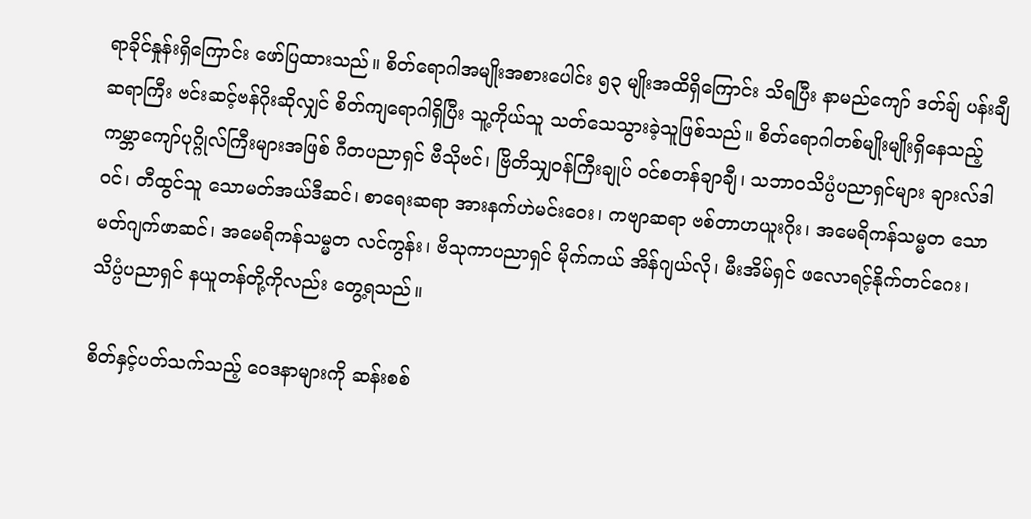ရာခိုင်နှုန်းရှိကြောင်း ဖော်ပြထားသည်။ စိတ်ရောဂါအမျိုးအစားပေါင်း ၅၃ မျိုးအထိရှိကြောင်း သိရပြီး နာမည်ကျော် ဒတ်ချ် ပန်းချီဆရာကြီး ဗင်းဆင့်ဗန်ဂိုးဆိုလျှင် စိတ်ကျရောဂါရှိပြီး သူ့ကိုယ်သူ သတ်သေသွားခဲ့သူဖြစ်သည်။ စိတ်ရောဂါတစ်မျိုးမျိုးရှိနေသည့် ကမ္ဘာကျော်ပုဂ္ဂိုလ်ကြီးများအဖြစ် ဂီတပညာရှင် ဗီသိုဗင်၊ ဗြိတိသျှဝန်ကြီးချုပ် ဝင်စတန်ချာချီ၊ သဘာဝသိပ္ပံပညာရှင်များ ချားလ်ဒါဝင်၊ တီထွင်သူ သောမတ်အယ်ဒီဆင်၊ စာရေးဆရာ အားနက်ဟဲမင်းဝေး၊ ကဗျာဆရာ ဗစ်တာဟယူးဂိုး၊ အမေရိကန်သမ္မတ သောမတ်ဂျက်ဖာဆင်၊ အမေရိကန်သမ္မတ လင်ကွန်း၊ ဗိသုကာပညာရှင် မိုက်ကယ် အိန်ဂျယ်လို၊ မီးအိမ်ရှင် ဖလောရင့်နိုက်တင်ဂေး၊ သိပ္ပံပညာရှင် နယူတန်တို့ကိုလည်း တွေ့ရသည်။

စိတ်နှင့်ပတ်သက်သည့် ဝေဒနာများကို ဆန်းစစ်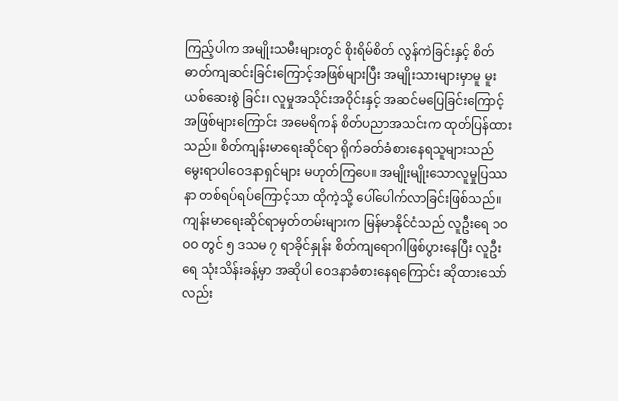ကြည့်ပါက အမျိုးသမီးများတွင် စိုးရိမ်စိတ် လွန်ကဲခြင်းနှင့် စိတ်ဓာတ်ကျဆင်းခြင်းကြောင့်အဖြစ်များပြီး အမျိုးသားများမှာမူ မူးယစ်ဆေးစွဲ ခြင်း၊ လူမှုအသိုင်းအဝိုင်းနှင့် အဆင်မပြေခြင်းကြောင့် အဖြစ်များကြောင်း အမေရိကန် စိတ်ပညာအသင်းက ထုတ်ပြန်ထားသည်။ စိတ်ကျန်းမာရေးဆိုင်ရာ ရိုက်ခတ်ခံစားနေရသူများသည် မွေးရာပါဝေဒနာရှင်များ မဟုတ်ကြပေ။ အမျိုးမျိုးသောလူမှုပြဿနာ တစ်ရပ်ရပ်ကြောင့်သာ ထိုကဲ့သို့ ပေါ်ပေါက်လာခြင်းဖြစ်သည်။ ကျန်းမာရေးဆိုင်ရာမှတ်တမ်းများက မြန်မာနိုင်ငံသည် လူဦးရေ ၁ဝဝဝ တွင် ၅ ဒသမ ၇ ရာခိုင်နှုန်း စိတ်ကျရောဂါဖြစ်ပွားနေပြီး လူဦးရေ သုံးသိန်းခန့်မှာ အဆိုပါ ဝေဒနာခံစားနေရကြောင်း ဆိုထားသော်လည်း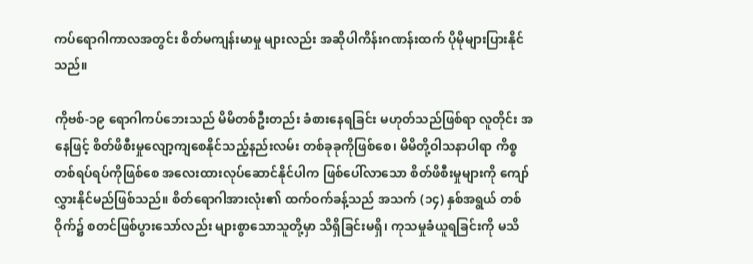ကပ်ရောဂါကာလအတွင်း စိတ်မကျန်းမာမှု များလည်း အဆိုပါကိန်းဂဏန်းထက် ပိုမိုများပြားနိုင်သည်။

ကိုဗစ်-၁၉ ရောဂါကပ်ဘေးသည် မိမိတစ်ဦးတည်း ခံစားနေရခြင်း မဟုတ်သည်ဖြစ်ရာ လူတိုင်း အနေဖြင့် စိတ်ဖိစီးမှုလျော့ကျစေနိုင်သည့်နည်းလမ်း တစ်ခုခုကိုဖြစ်စေ၊ မိမိတို့ဝါသနာပါရာ ကိစ္စတစ်ရပ်ရပ်ကိုဖြစ်စေ အလေးထားလုပ်ဆောင်နိုင်ပါက ဖြစ်ပေါ်လာသော စိတ်ဖိစီးမှုများကို ကျော်လွှားနိုင်မည်ဖြစ်သည်။ စိတ်ရောဂါအားလုံး၏ ထက်ဝက်ခန့်သည် အသက် (၁၄) နှစ်အရွယ် တစ်ဝိုက်၌ စတင်ဖြစ်ပွားသော်လည်း များစွာသောသူတို့မှာ သိရှိခြင်းမရှိ၊ ကုသမှုခံယူရခြင်းကို မသိ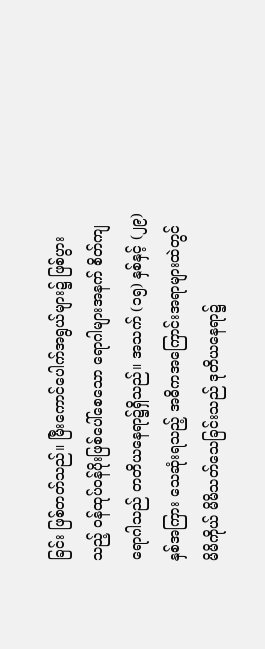ခြင်း ဖြစ်တတ်သည်။ မြီးကောင်ပေါက်အရွယ်များ၌ ဖြစ်ပွားသည့် ဝန်ထုပ်ဝန်ပိုးဖြစ်ပေါ်စေသော ရောဂါများအနက် စိတ်ကျရောဂါသည် တတိယနေရာ၌ရှိသည်။ အသက် (၁၅) နှစ်နှင့် (၂၉) နှစ်အကြား သေဆုံးရသည့် အဓိကအကြောင်းအရာများထဲတွင် မိမိကိုယ် မိမိသတ်သေခြင်းသည် ဒုတိယနေရာ၌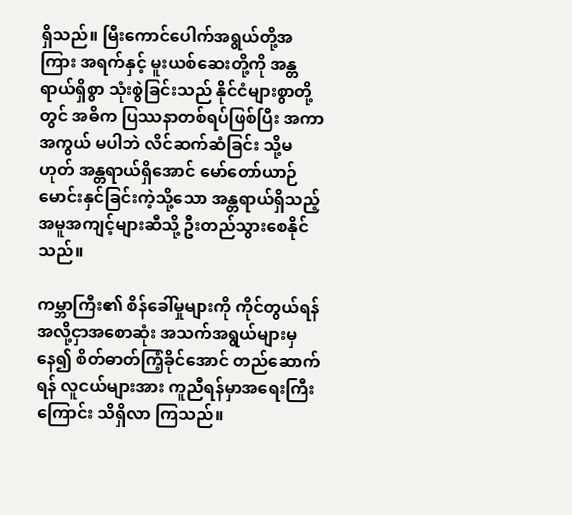ရှိသည်။ မြီးကောင်ပေါက်အရွယ်တို့အကြား အရက်နှင့် မူးယစ်ဆေးတို့ကို အန္တရာယ်ရှိစွာ သုံးစွဲခြင်းသည် နိုင်ငံများစွာတို့တွင် အဓိက ပြဿနာတစ်ရပ်ဖြစ်ပြီး အကာအကွယ် မပါဘဲ လိင်ဆက်ဆံခြင်း သို့မဟုတ် အန္တရာယ်ရှိအောင် မော်တော်ယာဉ်မောင်းနှင်ခြင်းကဲ့သို့သော အန္တရာယ်ရှိသည့် အမူအကျင့်များဆီသို့ ဦးတည်သွားစေနိုင်သည်။

ကမ္ဘာကြီး၏ စိန်ခေါ်မှုများကို ကိုင်တွယ်ရန် အလို့ငှာအစောဆုံး အသက်အရွယ်များမှနေ၍ စိတ်ဓာတ်ကြံ့ခိုင်အောင် တည်ဆောက်ရန် လူငယ်များအား ကူညီရန်မှာအရေးကြီးကြောင်း သိရှိလာ ကြသည်။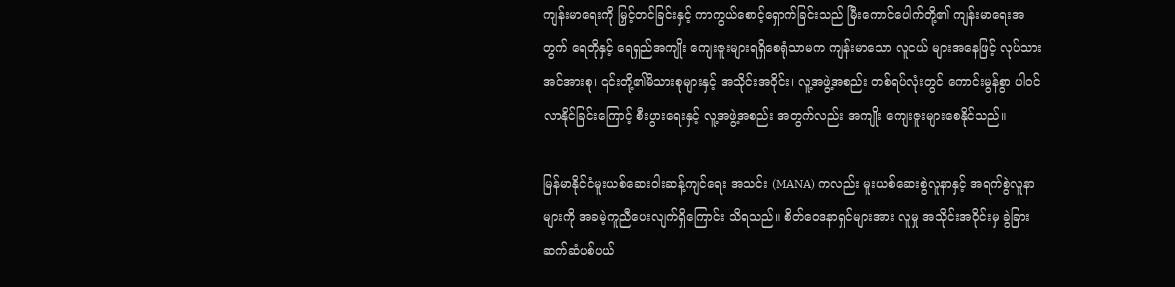ကျန်းမာရေးကို မြှင့်တင်ခြင်းနှင့် ကာကွယ်စောင့်ရှောက်ခြင်းသည် မြီးကောင်ပေါက်တို့၏ ကျန်းမာရေးအတွက် ရေတိုနှင့် ရေရှည်အကျိုး ကျေးဇူးများရရှိစေရုံသာမက ကျန်းမာသော လူငယ် များအနေဖြင့် လုပ်သားအင်အားစု၊ ၎င်းတို့၏မိသားစုများနှင့် အသိုင်းအဝိုင်း၊ လူ့အဖွဲ့အစည်း တစ်ရပ်လုံးတွင် ကောင်းမွန်စွာ ပါဝင်လာနိုင်ခြင်းကြောင့် စီးပွားရေးနှင့် လူ့အဖွဲ့အစည်း အတွက်လည်း အကျိုး ကျေးဇူးများစေနိုင်သည်။

မြန်မာနိုင်ငံမူးယစ်ဆေးဝါးဆန့်ကျင်ရေး အသင်း (MANA) ကလည်း မူးယစ်ဆေးစွဲလူနာနှင့် အရက်စွဲလူနာများကို အခမဲ့ကူညီပေးလျက်ရှိကြောင်း သိရသည်။ စိတ်ဝေဒနာရှင်များအား လူမှု အသိုင်းအဝိုင်းမှ ခွဲခြားဆက်ဆံပစ်ပယ်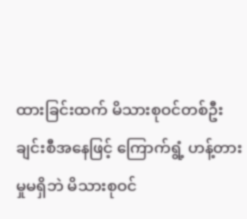ထားခြင်းထက် မိသားစုဝင်တစ်ဦးချင်းစီအနေဖြင့် ကြောက်ရွံ့ ဟန့်တားမှုမရှိဘဲ မိသားစုဝင်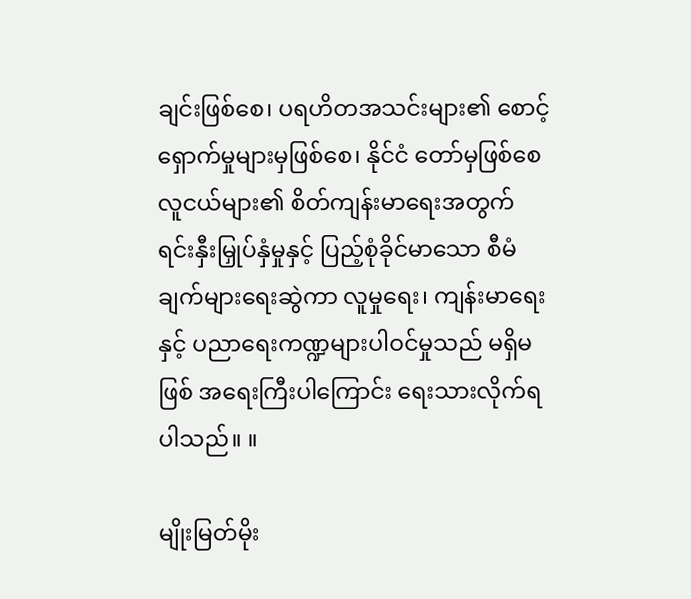ချင်းဖြစ်စေ၊ ပရဟိတအသင်းများ၏ စောင့်ရှောက်မှုများမှဖြစ်စေ၊ နိုင်ငံ တော်မှဖြစ်စေ လူငယ်များ၏ စိတ်ကျန်းမာရေးအတွက် ရင်းနှီးမြှုပ်နှံမှုနှင့် ပြည့်စုံခိုင်မာသော စီမံ ချက်များရေးဆွဲကာ လူမှုရေး၊ ကျန်းမာရေးနှင့် ပညာရေးကဏ္ဍများပါဝင်မှုသည် မရှိမဖြစ် အရေးကြီးပါကြောင်း ရေးသားလိုက်ရပါသည်။ ။

မျိုးမြတ်မိုး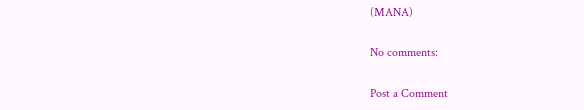(MANA)

No comments:

Post a Comment